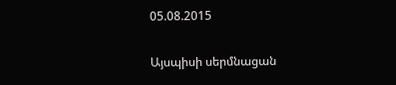05.08.2015

Այսպիսի սերմնացան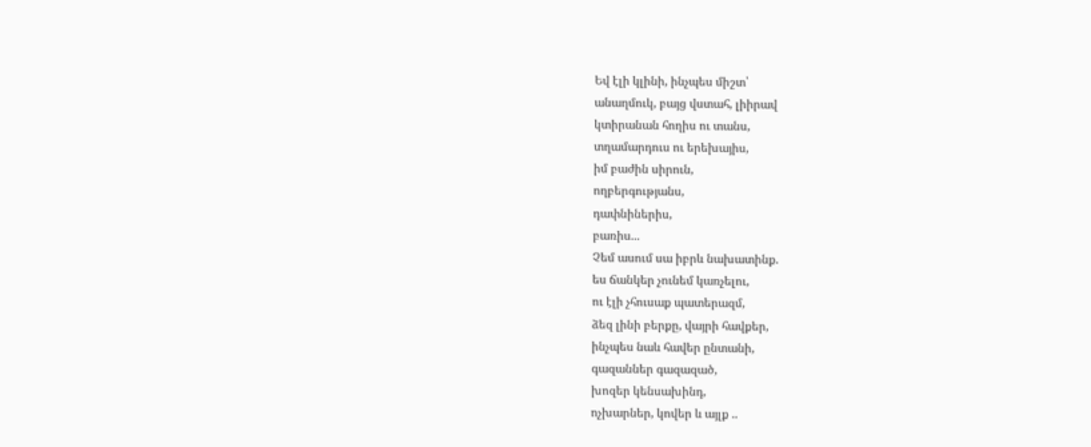Եվ էլի կլինի, ինչպես միշտ՝
անաղմուկ, բայց վստահ, լիիրավ
կտիրանան հողիս ու տանս,
տղամարդուս ու երեխայիս,
իմ բաժին սիրուն,
ողբերգությանս,
դափնիներիս,
բառիս...
Չեմ ասում սա իբրև նախատինք.
ես ճանկեր չունեմ կառչելու,
ու էլի չհուսաք պատերազմ,
ձեզ լինի բերքը, վայրի հավքեր,
ինչպես նաև հավեր ընտանի,
գազաններ գազազած,
խոզեր կենսախինդ,
ոչխարներ, կովեր և այլք ..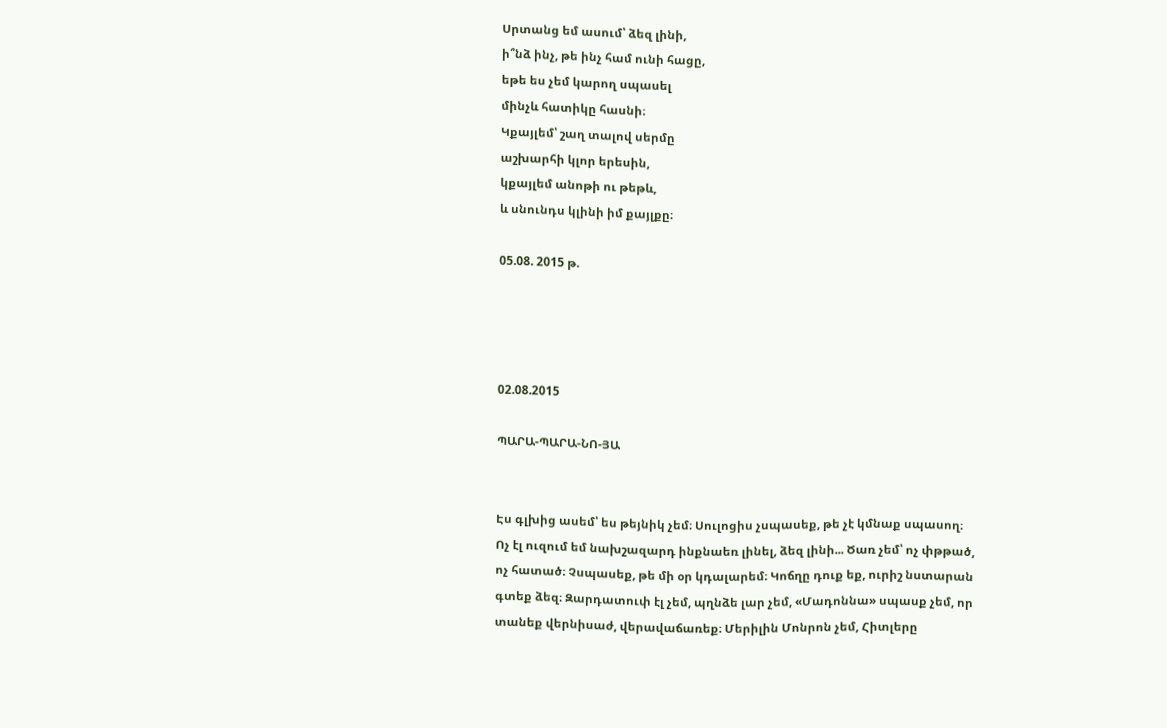Սրտանց եմ ասում՝ ձեզ լինի,
ի՞նձ ինչ, թե ինչ համ ունի հացը,
եթե ես չեմ կարող սպասել
մինչև հատիկը հասնի։
Կքայլեմ՝ շաղ տալով սերմը
աշխարհի կլոր երեսին,
կքայլեմ անոթի ու թեթև,
և սնունդս կլինի իմ քայլքը։

05.08. 2015 թ.




02.08.2015

ՊԱՐԱ-ՊԱՐԱ-ՆՈ-ՅԱ


Էս գլխից ասեմ՝ ես թեյնիկ չեմ։ Սուլոցիս չսպասեք, թե չէ կմնաք սպասող։ Ոչ էլ ուզում եմ նախշազարդ ինքնաեռ լինել, ձեզ լինի... Ծառ չեմ՝ ոչ փթթած, ոչ հատած։ Չսպասեք, թե մի օր կդալարեմ։ Կոճղը դուք եք, ուրիշ նստարան գտեք ձեզ։ Զարդատուփ էլ չեմ, պղնձե լար չեմ, «Մադոննա» սպասք չեմ, որ տանեք վերնիսաժ, վերավաճառեք։ Մերիլին Մոնրոն չեմ, Հիտլերը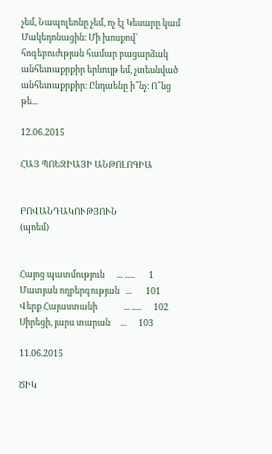չեմ, Նապոլեոնը չեմ, ոչ էլ Կեսարը կամ Մակեդոնացին։ Մի խոսքով՝ հոգեբուժւթյան համար բացարձակ անհետաքրքիր երևույթ եմ, չտեսնված անհետաքրքիր։ Ընդաենը ի՞նչ։ Ո՞նց թե...

12.06.2015

ՀԱՅ ՊՈԵԶԻԱՅԻ ԱՆԹՈԼՈԳԻԱ


ԲՈՎԱՆԴԱԿՈՒԹՅՈՒՆ
(պոեմ)


Հայոց պատմություն      ... .....       1
Մատյան ողբերգության   ...       101
Վերք Հայաստանի             ... .....      102
Սիրեցի, յարս տարան     ...      103

11.06.2015

ԾԻԿ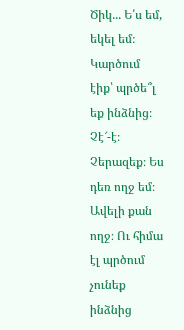Ծիկ... Ե՛ս եմ, եկել եմ։ Կարծում էիք՝ պրծե՞լ եք ինձնից։ Չէ՜-է։ Չերազեք։ Ես դեռ ողջ եմ։ Ավելի քան ողջ։ Ու հիմա էլ պրծում չունեք ինձնից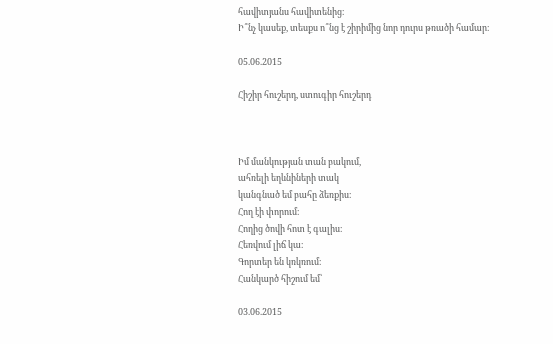հավիտյանս հավիտենից։
Ի՞նչ կասեք, տեսքս ո՞նց է շիրիմից նոր դուրս թռածի համար։

05.06.2015

Հիշիր հուշերդ, ստուգիր հուշերդ



Իմ մանկության տան բակում,
ահռելի եղևնիների տակ
կանգնած եմ բահը ձեռքիս։
Հող էի փորում։
Հողից ծովի հոտ է գալիս։
Հեռվում լիճ կա։
Գորտեր են կռկռում։
Հանկարծ հիշում եմ՝

03.06.2015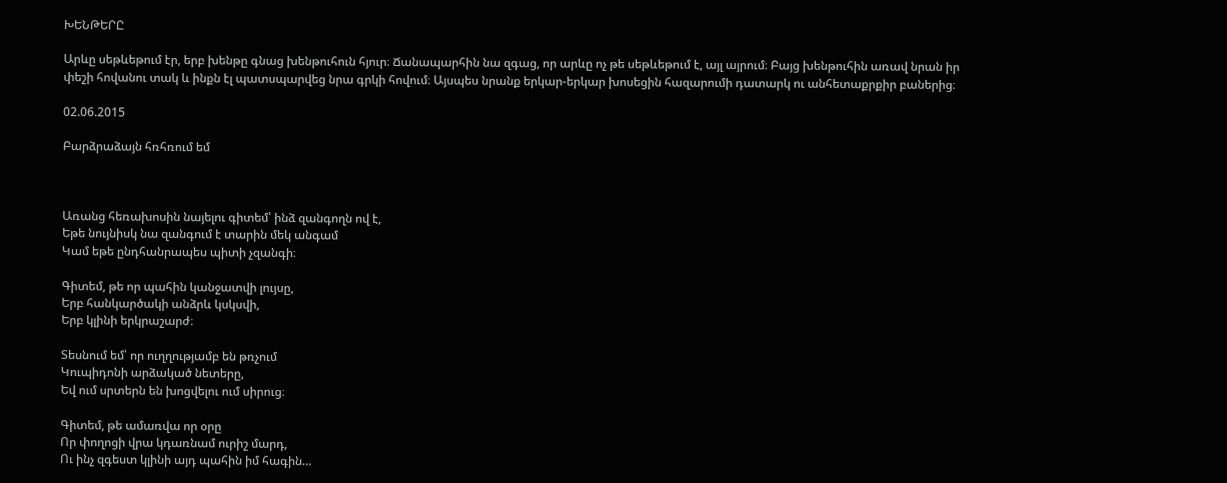ԽԵՆԹԵՐԸ

Արևը սեթևեթում էր, երբ խենթը գնաց խենթուհուն հյուր։ Ճանապարհին նա զգաց, որ արևը ոչ թե սեթևեթում է, այլ այրում։ Բայց խենթուհին առավ նրան իր փեշի հովանու տակ և ինքն էլ պատսպարվեց նրա գրկի հովում։ Այսպես նրանք երկար-երկար խոսեցին հազարումի դատարկ ու անհետաքրքիր բաներից։

02.06.2015

Բարձրաձայն հռհռում եմ



Առանց հեռախոսին նայելու գիտեմ՝ ինձ զանգողն ով է,
Եթե նույնիսկ նա զանգում է տարին մեկ անգամ
Կամ եթե ընդհանրապես պիտի չզանգի։

Գիտեմ, թե որ պահին կանջատվի լույսը,
Երբ հանկարծակի անձրև կսկսվի,
Երբ կլինի երկրաշարժ։

Տեսնում եմ՝ որ ուղղությամբ են թռչում
Կուպիդոնի արձակած նետերը,
Եվ ում սրտերն են խոցվելու ում սիրուց։

Գիտեմ, թե ամառվա որ օրը
Որ փողոցի վրա կդառնամ ուրիշ մարդ,
Ու ինչ զգեստ կլինի այդ պահին իմ հագին…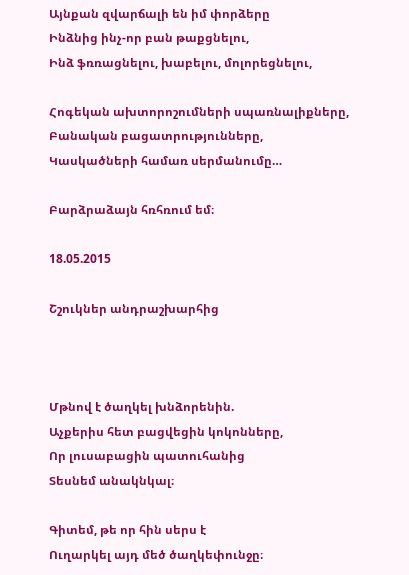Այնքան զվարճալի են իմ փորձերը
Ինձնից ինչ-որ բան թաքցնելու,
Ինձ ֆռռացնելու, խաբելու, մոլորեցնելու,

Հոգեկան ախտորոշումների սպառնալիքները,
Բանական բացատրությունները,
Կասկածների համառ սերմանումը…

Բարձրաձայն հռհռում եմ։

18.05.2015

Շշուկներ անդրաշխարհից



Մթնով է ծաղկել խնձորենին.
Աչքերիս հետ բացվեցին կոկոնները,
Որ լուսաբացին պատուհանից
Տեսնեմ անակնկալ։

Գիտեմ, թե որ հին սերս է
Ուղարկել այդ մեծ ծաղկեփունջը։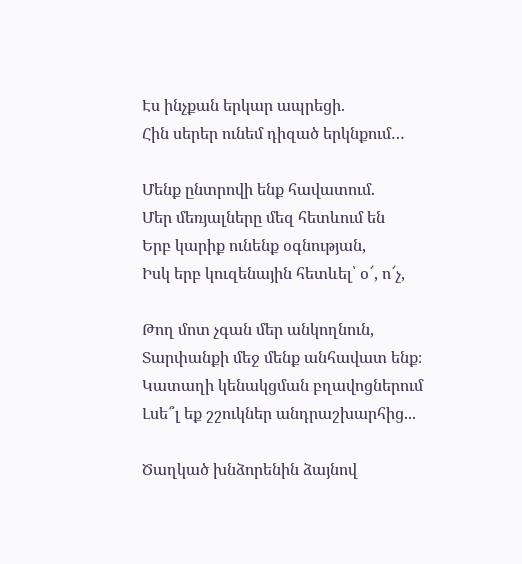Էս ինչքան երկար ապրեցի.
Հին սերեր ունեմ դիզած երկնքում…

Մենք ընտրովի ենք հավատում.
Մեր մեռյալները մեզ հետևում են
Երբ կարիք ունենք օգնության,
Իսկ երբ կուզենային հետևել՝ օ՜, ո՜չ,

Թող մոտ չգան մեր անկողնուն,
Տարփանքի մեջ մենք անհավատ ենք։
Կատաղի կենակցման բղավոցներում
Լսե՞լ եք շշուկներ անդրաշխարհից...

Ծաղկած խնձորենին ձայնով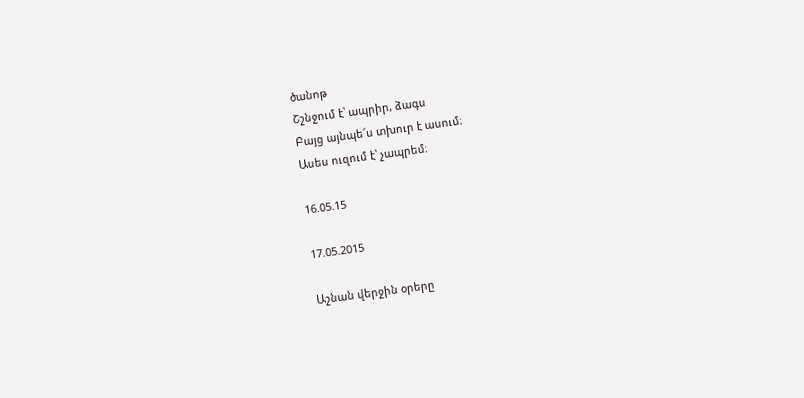ծանոթ
Շշնջում է՝ ապրիր, ձագս
Բայց այնպե՜ս տխուր է ասում։
Ասես ուզում է՝ չապրեմ։

16.05.15

17.05.2015

Աշնան վերջին օրերը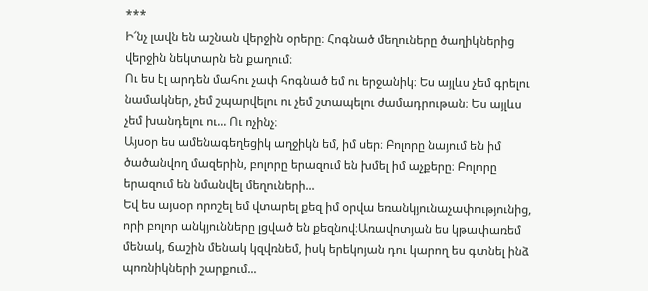***
Ի՜նչ լավն են աշնան վերջին օրերը։ Հոգնած մեղուները ծաղիկներից վերջին նեկտարն են քաղում։
Ու ես էլ արդեն մահու չափ հոգնած եմ ու երջանիկ։ Ես այլևս չեմ գրելու նամակներ, չեմ շպարվելու ու չեմ շտապելու ժամադրութան։ Ես այլևս չեմ խանդելու ու... Ու ոչինչ։
Այսօր ես ամենագեղեցիկ աղջիկն եմ, իմ սեր։ Բոլորը նայում են իմ ծածանվող մազերին, բոլորը երազում են խմել իմ աչքերը։ Բոլորը երազում են նմանվել մեղուների...
Եվ ես այսօր որոշել եմ վտարել քեզ իմ օրվա եռանկյունաչափությունից, որի բոլոր անկյունները լցված են քեզնով։Առավոտյան ես կթափառեմ մենակ, ճաշին մենակ կզվռնեմ, իսկ երեկոյան դու կարող ես գտնել ինձ պոռնիկների շարքում...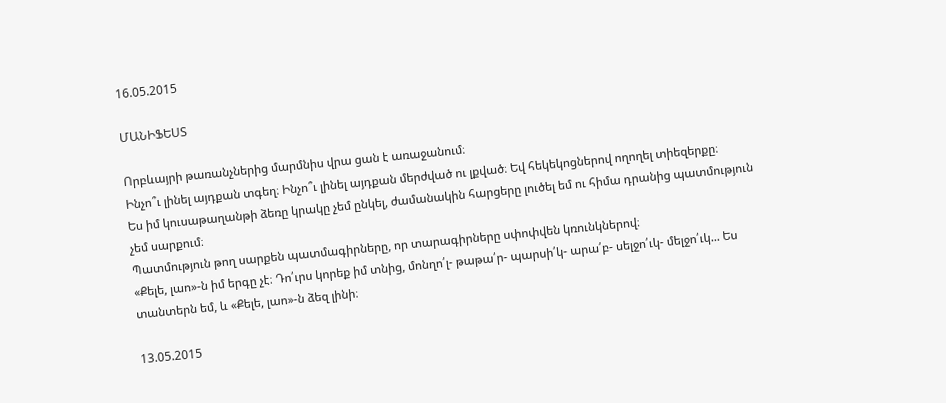16.05.2015

ՄԱՆԻՖԵՍՏ

Որբևայրի թառանչներից մարմնիս վրա ցան է առաջանում։
Ինչո՞ւ լինել այդքան տգեղ։ Ինչո՞ւ լինել այդքան մերժված ու լքված։ Եվ հեկեկոցներով ողողել տիեզերքը։
Ես իմ կուսաթաղանթի ձեռը կրակը չեմ ընկել, ժամանակին հարցերը լուծել եմ ու հիմա դրանից պատմություն չեմ սարքում։
Պատմություն թող սարքեն պատմագիրները, որ տարագիրները սփոփվեն կռունկներով։
«Քելե, լաո»-ն իմ երգը չէ։ Դո՛ւրս կորեք իմ տնից, մոնղո՛լ- թաթա՛ր- պարսի՛կ- արա՛բ- սելջո՛ւկ- մելջո՛ւկ... Ես տանտերն եմ, և «Քելե, լաո»-ն ձեզ լինի։

13.05.2015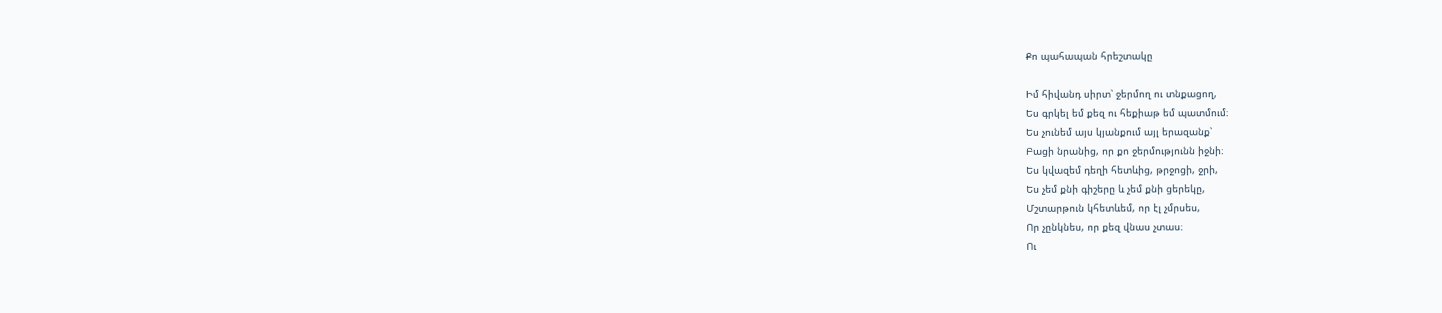Քո պահապան հրեշտակը

Իմ հիվանդ սիրտ՝ ջերմող ու տնքացող,
Ես գրկել եմ քեզ ու հեքիաթ եմ պատմում։
Ես չունեմ այս կյանքում այլ երազանք՝
Բացի նրանից, որ քո ջերմությունն իջնի։
Ես կվազեմ դեղի հետևից, թրջոցի, ջրի,
Ես չեմ քնի գիշերը և չեմ քնի ցերեկը,
Մշտարթուն կհետևեմ, որ էլ չմրսես,
Որ չընկնես, որ քեզ վնաս չտաս։
Ու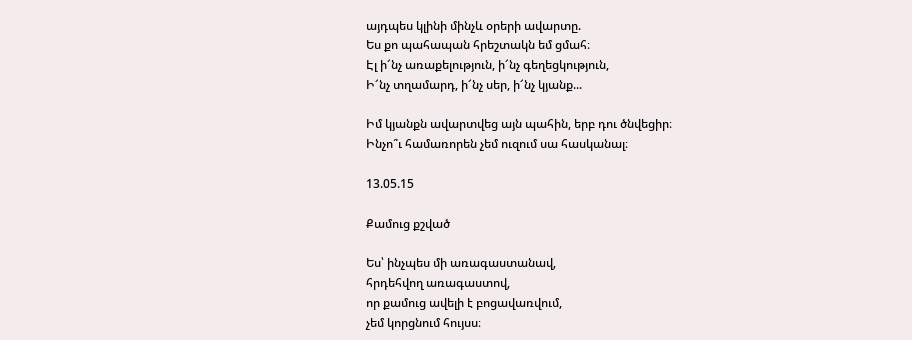այդպես կլինի մինչև օրերի ավարտը.
Ես քո պահապան հրեշտակն եմ ցմահ։
Էլ ի՜նչ առաքելություն, ի՜նչ գեղեցկություն,
Ի՜նչ տղամարդ, ի՜նչ սեր, ի՜նչ կյանք...

Իմ կյանքն ավարտվեց այն պահին, երբ դու ծնվեցիր։
Ինչո՞ւ համառորեն չեմ ուզում սա հասկանալ։

13.05.15

Քամուց քշված

Ես՝ ինչպես մի առագաստանավ,
հրդեհվող առագաստով,
որ քամուց ավելի է բոցավառվում,
չեմ կորցնում հույսս։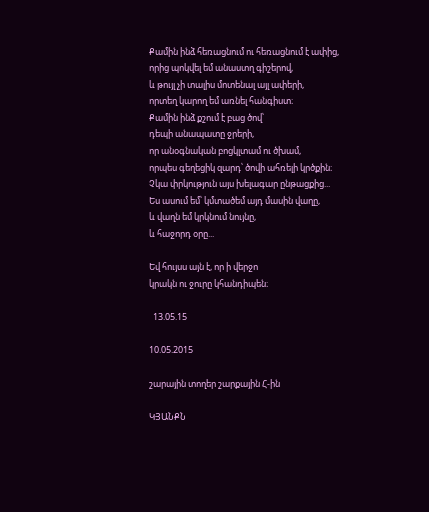Քամին ինձ հեռացնում ու հեռացնում է ափից,
որից պոկվել եմ անաստղ գիշերով,
և թույլ չի տալիս մոտենալ այլ ափերի,
որտեղ կարող եմ առնել հանգիստ։
Քամին ինձ քշում է բաց ծով՝
դեպի անապատը ջրերի,
որ անօգնական բոցկլտամ ու ծխամ,
որպես գեղեցիկ զարդ՝ ծովի ահռելի կրծքին։
Չկա փրկություն այս խելագար ընթացքից...
Ես ասում եմ՝ կմտածեմ այդ մասին վաղը,
և վաղն եմ կրկնում նույնը,
և հաջորդ օրը...

Եվ հույսս այն է, որ ի վերջո
կրակն ու ջուրը կհանդիպեն։

  13.05.15

10.05.2015

շարային տողեր շարքային Հ-ին

ԿՅԱՆՔՆ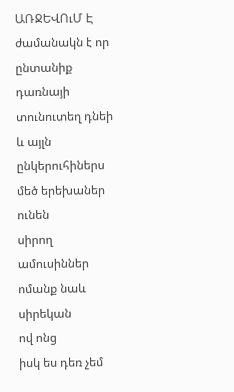ԱՌՋԵՎՈւՄ Է
ժամանակն է որ ընտանիք դառնայի
տունուտեղ դնեի և այլն
ընկերուհիներս մեծ երեխաներ ունեն
սիրող ամուսիններ
ոմանք նաև սիրեկան
ով ոնց
իսկ ես դեռ չեմ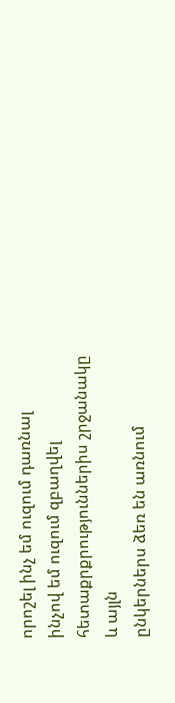որոշել ինչ եմ ուզում դառնալ
ինչով եմ ուզում զբաղվել
հետաքրքրություններիս շրջանակը
և այլն
ընկերներս ձեռ են առնում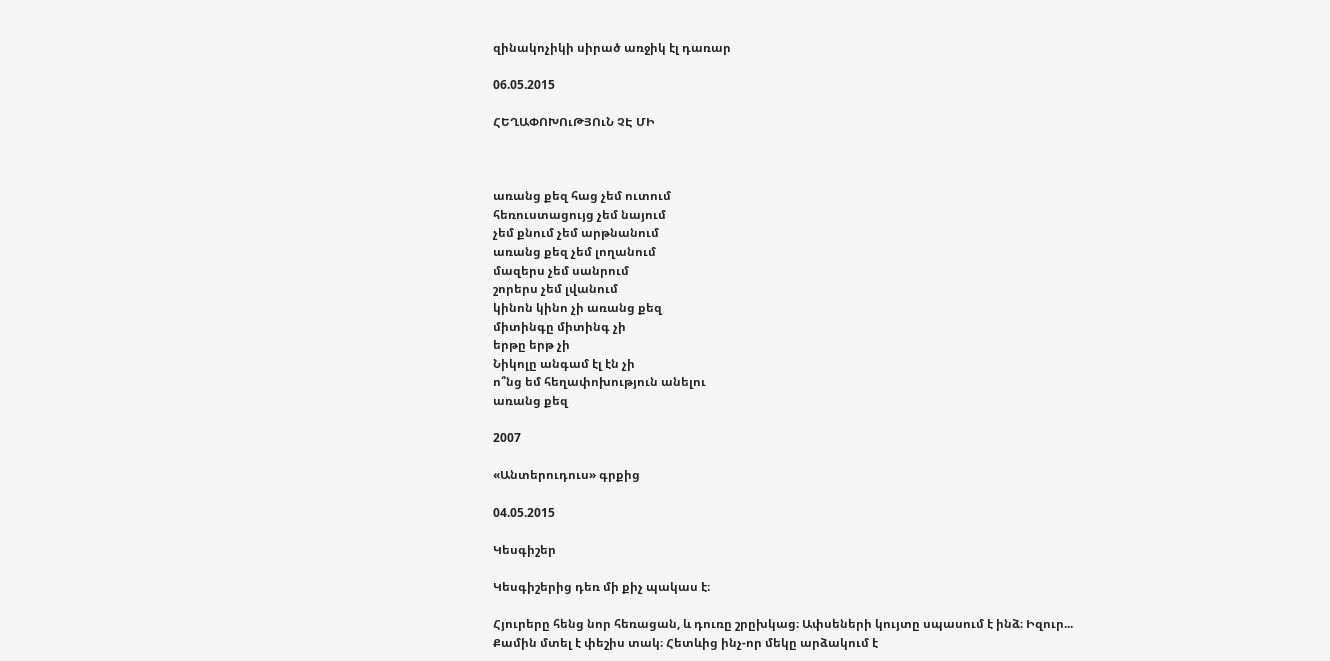զինակոչիկի սիրած առջիկ էլ դառար

06.05.2015

ՀԵՂԱՓՈԽՈւԹՅՈւՆ ՉԷ ՄԻ



առանց քեզ հաց չեմ ուտում
հեռուստացույց չեմ նայում
չեմ քնում չեմ արթնանում
առանց քեզ չեմ լողանում
մազերս չեմ սանրում
շորերս չեմ լվանում
կինոն կինո չի առանց քեզ
միտինգը միտինգ չի
երթը երթ չի
Նիկոլը անգամ էլ էն չի
ո՞նց եմ հեղափոխություն անելու
առանց քեզ

2007

«Անտերուդուս» գրքից

04.05.2015

Կեսգիշեր

Կեսգիշերից դեռ մի քիչ պակաս է։

Հյուրերը հենց նոր հեռացան, և դուռը շրըխկաց։ Ափսեների կույտը սպասում է ինձ։ Իզուր...
Քամին մտել է փեշիս տակ։ Հետևից ինչ-որ մեկը արձակում է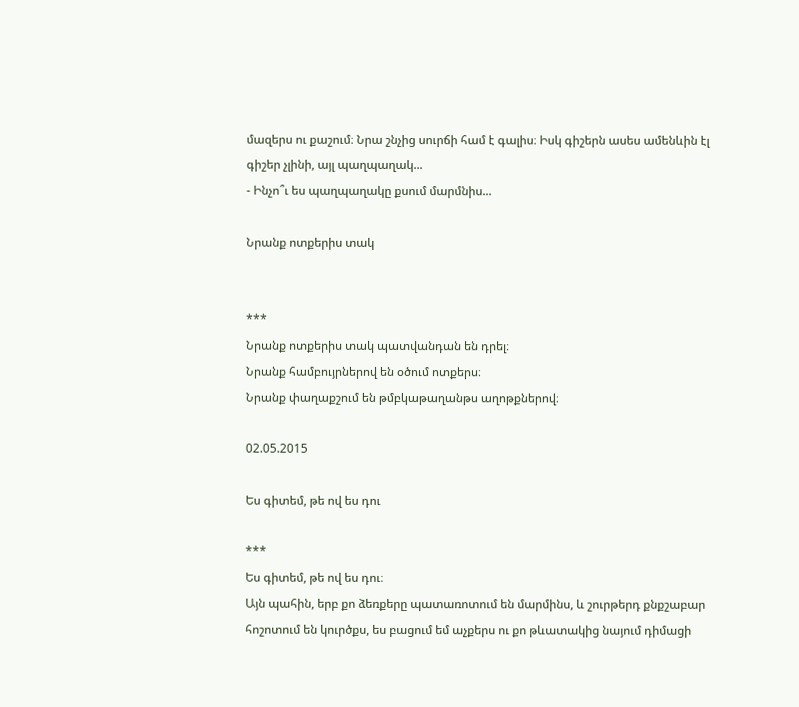մազերս ու քաշում։ Նրա շնչից սուրճի համ է գալիս։ Իսկ գիշերն ասես ամենևին էլ գիշեր չլինի, այլ պաղպաղակ...
- Ինչո՞ւ ես պաղպաղակը քսում մարմնիս...

Նրանք ոտքերիս տակ


***
Նրանք ոտքերիս տակ պատվանդան են դրել։
Նրանք համբույրներով են օծում ոտքերս։
Նրանք փաղաքշում են թմբկաթաղանթս աղոթքներով։

02.05.2015

Ես գիտեմ, թե ով ես դու

***
Ես գիտեմ, թե ով ես դու։
Այն պահին, երբ քո ձեռքերը պատառոտում են մարմինս, և շուրթերդ քնքշաբար հոշոտում են կուրծքս, ես բացում եմ աչքերս ու քո թևատակից նայում դիմացի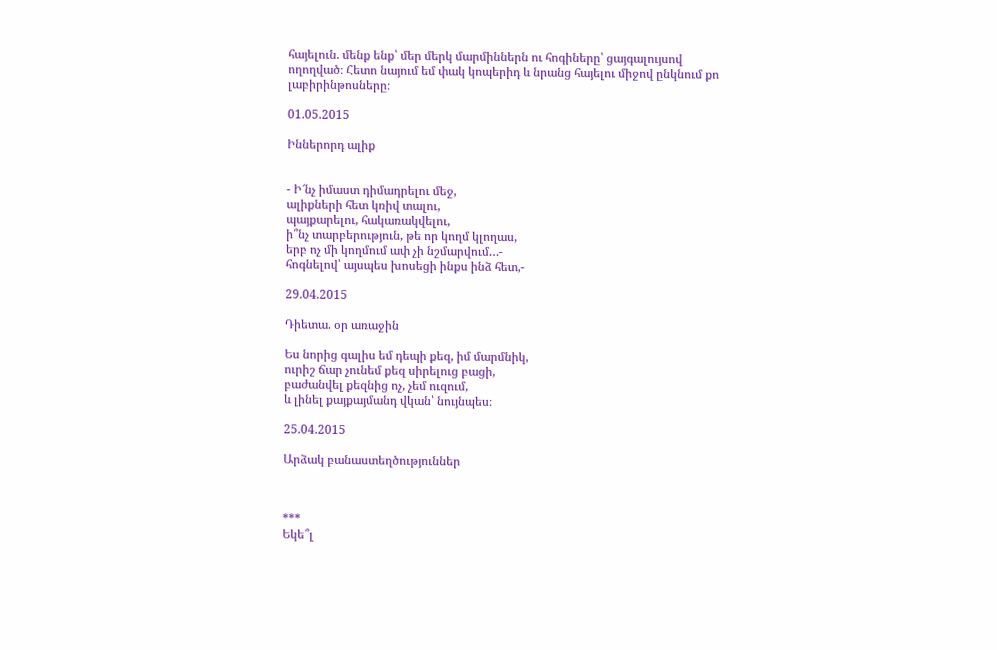հայելուն. մենք ենք՝ մեր մերկ մարմիններն ու հոգիները՝ ցայգալույսով ողողված։ Հետո նայում եմ փակ կոպերիդ և նրանց հայելու միջով ընկնում քո լաբիրինթոսները։

01.05.2015

Իններորդ ալիք


- Ի՜նչ իմաստ դիմադրելու մեջ,
ալիքների հետ կռիվ տալու,
պայքարելու, հակառակվելու,
ի՞նչ տարբերություն, թե որ կողմ կլողաս,
երբ ոչ մի կողմում ափ չի նշմարվում…-
հոգնելով՝ այսպես խոսեցի ինքս ինձ հետ,-

29.04.2015

Դիետա. օր առաջին

Ես նորից գալիս եմ դեպի քեզ, իմ մարմնիկ,
ուրիշ ճար չունեմ քեզ սիրելուց բացի,
բաժանվել քեզնից ոչ, չեմ ուզում,
և լինել քայքայմանդ վկան՝ նույնպես։

25.04.2015

Արձակ բանաստեղծություններ



***
Եկե՞լ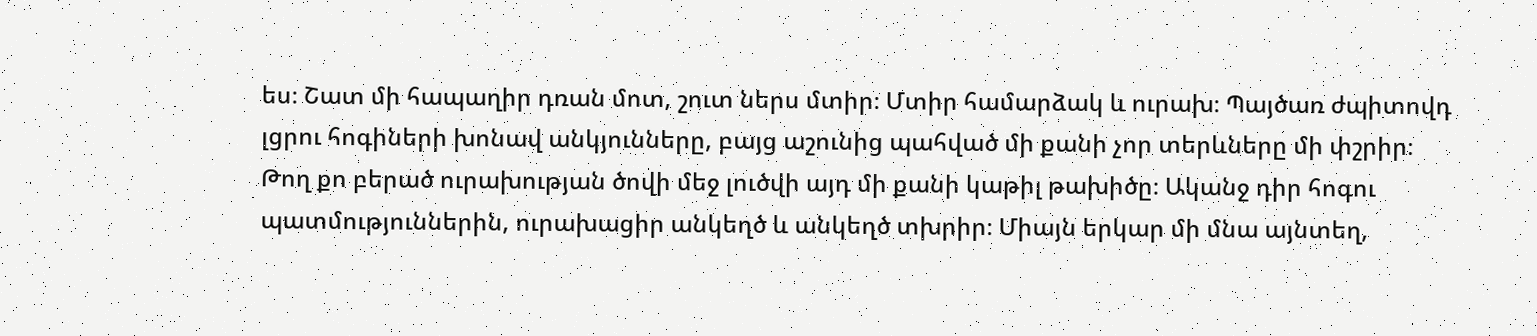ես։ Շատ մի հապաղիր դռան մոտ, շուտ ներս մտիր։ Մտիր համարձակ և ուրախ։ Պայծառ ժպիտովդ լցրու հոգիների խոնավ անկյունները, բայց աշունից պահված մի քանի չոր տերևները մի փշրիր։ Թող քո բերած ուրախության ծովի մեջ լուծվի այդ մի քանի կաթիլ թախիծը։ Ականջ դիր հոգու պատմություններին, ուրախացիր անկեղծ և անկեղծ տխրիր։ Միայն երկար մի մնա այնտեղ,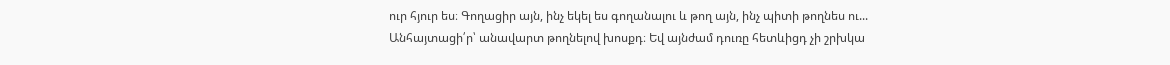ուր հյուր ես։ Գողացիր այն, ինչ եկել ես գողանալու և թող այն, ինչ պիտի թողնես ու... Անհայտացի՛ր՝ անավարտ թողնելով խոսքդ։ Եվ այնժամ դուռը հետևիցդ չի շրխկա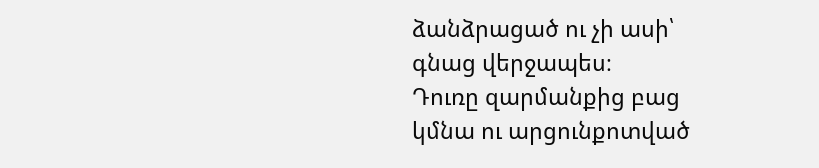ձանձրացած ու չի ասի՝ գնաց վերջապես։
Դուռը զարմանքից բաց կմնա ու արցունքոտված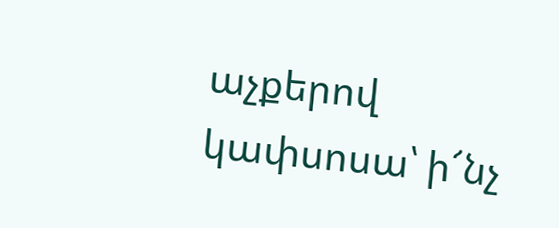աչքերով կափսոսա՝ ի՜նչ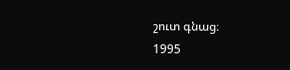շուտ գնաց։
1995